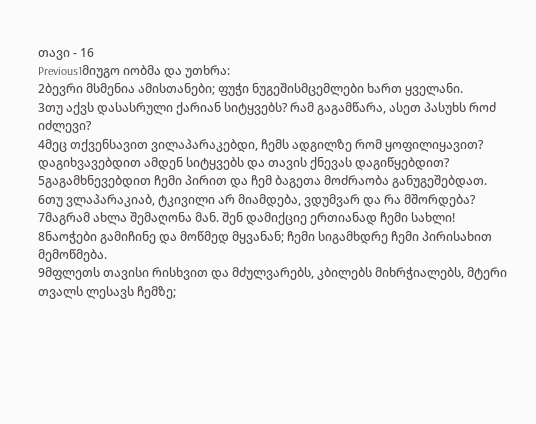თავი - 16
Previous1მიუგო იობმა და უთხრა:
2ბევრი მსმენია ამისთანები; ფუჭი ნუგეშისმცემლები ხართ ყველანი.
3თუ აქვს დასასრული ქარიან სიტყვებს? რამ გაგამწარა, ასეთ პასუხს როძ იძლევი?
4მეც თქვენსავით ვილაპარაკებდი, ჩემს ადგილზე რომ ყოფილიყავით? დაგიხვავებდით ამდენ სიტყვებს და თავის ქნევას დაგიწყებდით?
5გაგამხნევებდით ჩემი პირით და ჩემ ბაგეთა მოძრაობა განუგეშებდათ.
6თუ ვლაპარაკიაბ, ტკივილი არ მიამდება, ვდუმვარ და რა მშორდება?
7მაგრამ ახლა შემაღონა მან. შენ დამიქციე ერთიანად ჩემი სახლი!
8ნაოჭები გამიჩინე და მოწმედ მყვანან; ჩემი სიგამხდრე ჩემი პირისახით მემოწმება.
9მფლეთს თავისი რისხვით და მძულვარებს, კბილებს მიხრჭიალებს, მტერი თვალს ლესავს ჩემზე;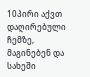10პირი აქვთ დაღირებული ჩემზე, მაგინებენ და სახეში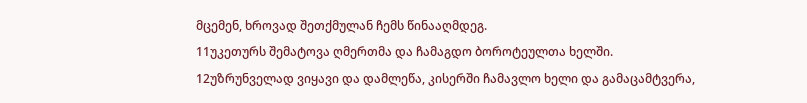მცემენ, ხროვად შეთქმულან ჩემს წინააღმდეგ.
11უკეთურს შემატოვა ღმერთმა და ჩამაგდო ბოროტეულთა ხელში.
12უზრუნველად ვიყავი და დამლეწა, კისერში ჩამავლო ხელი და გამაცამტვერა,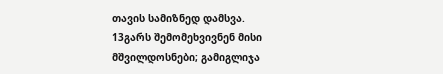თავის სამიზნედ დამსვა.
13გარს შემომეხვივნენ მისი მშვილდოსნები; გამიგლიჯა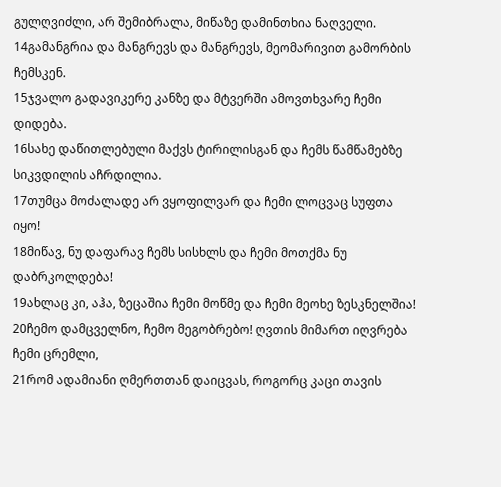გულღვიძლი, არ შემიბრალა, მიწაზე დამინთხია ნაღველი.
14გამანგრია და მანგრევს და მანგრევს, მეომარივით გამორბის ჩემსკენ.
15ჯვალო გადავიკერე კანზე და მტვერში ამოვთხვარე ჩემი დიდება.
16სახე დაწითლებული მაქვს ტირილისგან და ჩემს წამწამებზე სიკვდილის აჩრდილია.
17თუმცა მოძალადე არ ვყოფილვარ და ჩემი ლოცვაც სუფთა იყო!
18მიწავ, ნუ დაფარავ ჩემს სისხლს და ჩემი მოთქმა ნუ დაბრკოლდება!
19ახლაც კი, აჰა, ზეცაშია ჩემი მოწმე და ჩემი მეოხე ზესკნელშია!
20ჩემო დამცველნო, ჩემო მეგობრებო! ღვთის მიმართ იღვრება ჩემი ცრემლი,
21რომ ადამიანი ღმერთთან დაიცვას, როგორც კაცი თავის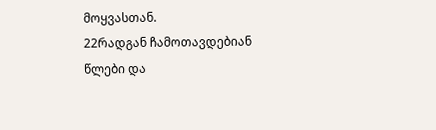მოყვასთან.
22რადგან ჩამოთავდებიან წლები და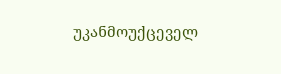უკანმოუქცეველ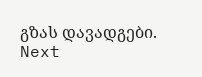გზას დავადგები.
Next